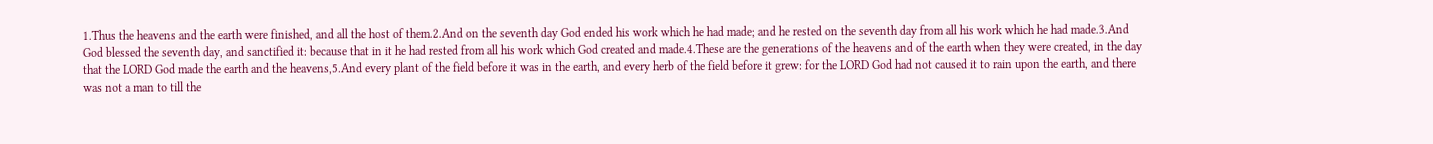1.Thus the heavens and the earth were finished, and all the host of them.2.And on the seventh day God ended his work which he had made; and he rested on the seventh day from all his work which he had made.3.And God blessed the seventh day, and sanctified it: because that in it he had rested from all his work which God created and made.4.These are the generations of the heavens and of the earth when they were created, in the day that the LORD God made the earth and the heavens,5.And every plant of the field before it was in the earth, and every herb of the field before it grew: for the LORD God had not caused it to rain upon the earth, and there was not a man to till the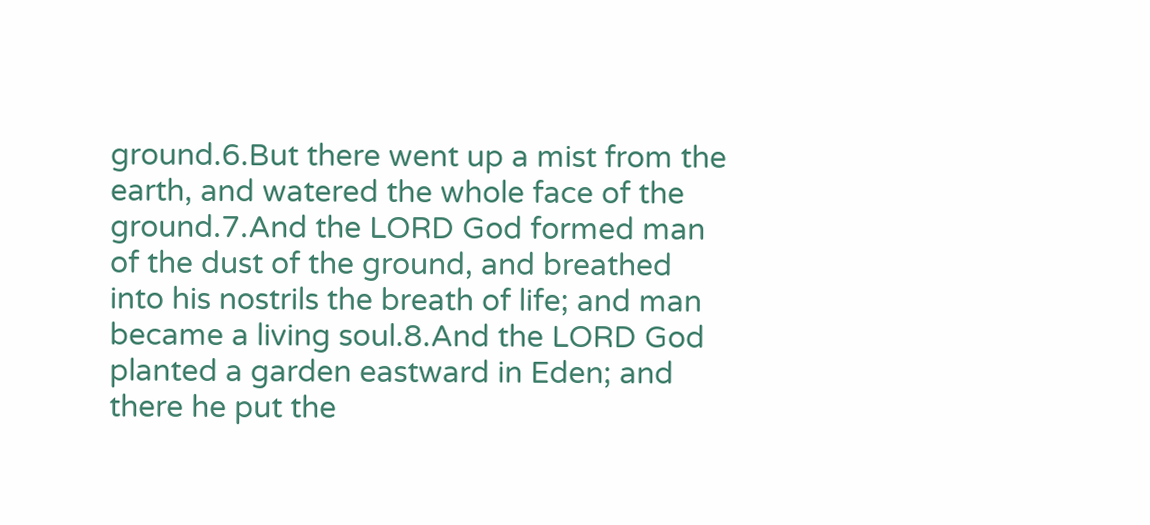ground.6.But there went up a mist from the earth, and watered the whole face of the ground.7.And the LORD God formed man of the dust of the ground, and breathed into his nostrils the breath of life; and man became a living soul.8.And the LORD God planted a garden eastward in Eden; and there he put the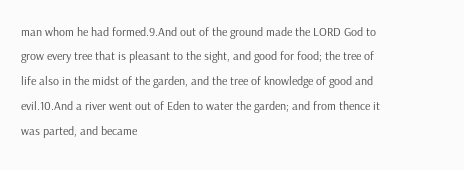man whom he had formed.9.And out of the ground made the LORD God to grow every tree that is pleasant to the sight, and good for food; the tree of life also in the midst of the garden, and the tree of knowledge of good and evil.10.And a river went out of Eden to water the garden; and from thence it was parted, and became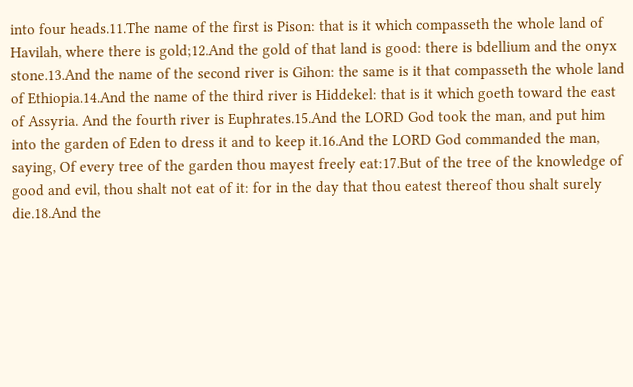into four heads.11.The name of the first is Pison: that is it which compasseth the whole land of Havilah, where there is gold;12.And the gold of that land is good: there is bdellium and the onyx stone.13.And the name of the second river is Gihon: the same is it that compasseth the whole land of Ethiopia.14.And the name of the third river is Hiddekel: that is it which goeth toward the east of Assyria. And the fourth river is Euphrates.15.And the LORD God took the man, and put him into the garden of Eden to dress it and to keep it.16.And the LORD God commanded the man, saying, Of every tree of the garden thou mayest freely eat:17.But of the tree of the knowledge of good and evil, thou shalt not eat of it: for in the day that thou eatest thereof thou shalt surely die.18.And the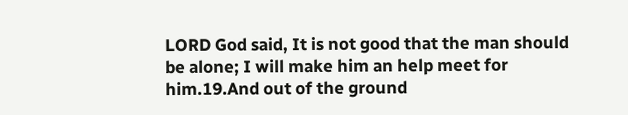LORD God said, It is not good that the man should be alone; I will make him an help meet for him.19.And out of the ground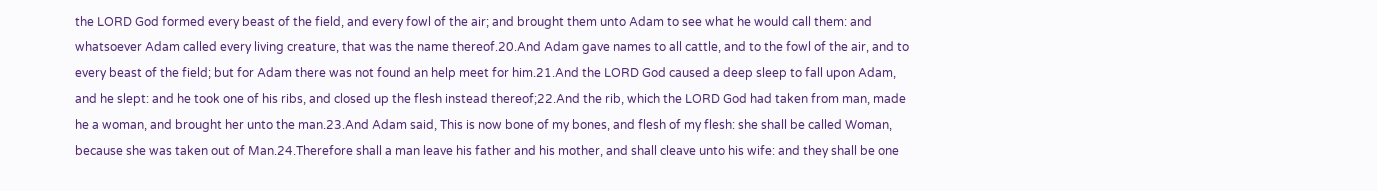the LORD God formed every beast of the field, and every fowl of the air; and brought them unto Adam to see what he would call them: and whatsoever Adam called every living creature, that was the name thereof.20.And Adam gave names to all cattle, and to the fowl of the air, and to every beast of the field; but for Adam there was not found an help meet for him.21.And the LORD God caused a deep sleep to fall upon Adam, and he slept: and he took one of his ribs, and closed up the flesh instead thereof;22.And the rib, which the LORD God had taken from man, made he a woman, and brought her unto the man.23.And Adam said, This is now bone of my bones, and flesh of my flesh: she shall be called Woman, because she was taken out of Man.24.Therefore shall a man leave his father and his mother, and shall cleave unto his wife: and they shall be one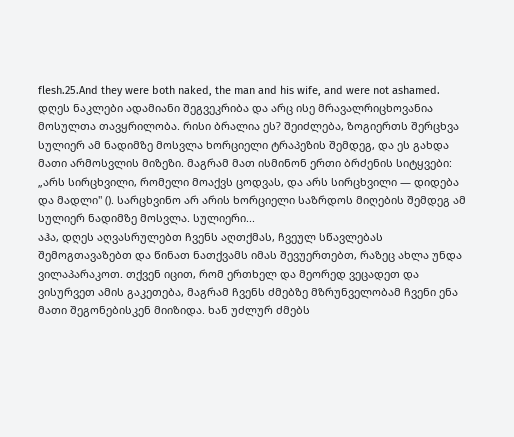flesh.25.And they were both naked, the man and his wife, and were not ashamed.
დღეს ნაკლები ადამიანი შეგვეკრიბა და არც ისე მრავალრიცხოვანია მოსულთა თავყრილობა. რისი ბრალია ეს? შეიძლება, ზოგიერთს შერცხვა სულიერ ამ ნადიმზე მოსვლა ხორციელი ტრაპეზის შემდეგ, და ეს გახდა მათი არმოსვლის მიზეზი. მაგრამ მათ ისმინონ ერთი ბრძენის სიტყვები: „არს სირცხვილი, რომელი მოაქვს ცოდვას, და არს სირცხვილი — დიდება და მადლი" (). სარცხვინო არ არის ხორციელი საზრდოს მიღების შემდეგ ამ სულიერ ნადიმზე მოსვლა. სულიერი...
აჰა, დღეს აღვასრულებთ ჩვენს აღთქმას, ჩვეულ სწავლებას შემოგთავაზებთ და წინათ ნათქვამს იმას შევუერთებთ, რაზეც ახლა უნდა ვილაპარაკოთ. თქვენ იცით, რომ ერთხელ და მეორედ ვეცადეთ და ვისურვეთ ამის გაკეთება, მაგრამ ჩვენს ძმებზე მზრუნველობამ ჩვენი ენა მათი შეგონებისკენ მიიზიდა. ხან უძლურ ძმებს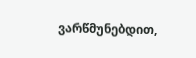ვარწმუნებდით,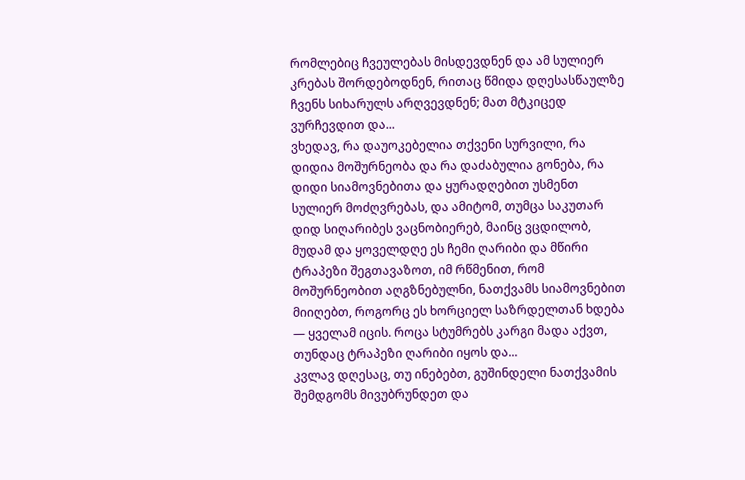რომლებიც ჩვეულებას მისდევდნენ და ამ სულიერ კრებას შორდებოდნენ, რითაც წმიდა დღესასწაულზე ჩვენს სიხარულს არღვევდნენ; მათ მტკიცედ ვურჩევდით და...
ვხედავ, რა დაუოკებელია თქვენი სურვილი, რა დიდია მოშურნეობა და რა დაძაბულია გონება, რა დიდი სიამოვნებითა და ყურადღებით უსმენთ სულიერ მოძღვრებას, და ამიტომ, თუმცა საკუთარ დიდ სიღარიბეს ვაცნობიერებ, მაინც ვცდილობ, მუდამ და ყოველდღე ეს ჩემი ღარიბი და მწირი ტრაპეზი შეგთავაზოთ, იმ რწმენით, რომ მოშურნეობით აღგზნებულნი, ნათქვამს სიამოვნებით მიიღებთ, როგორც ეს ხორციელ საზრდელთან ხდება — ყველამ იცის. როცა სტუმრებს კარგი მადა აქვთ, თუნდაც ტრაპეზი ღარიბი იყოს და...
კვლავ დღესაც, თუ ინებებთ, გუშინდელი ნათქვამის შემდგომს მივუბრუნდეთ და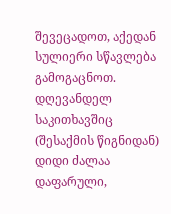შევეცადოთ, აქედან სულიერი სწავლება გამოგაცნოთ. დღევანდელ საკითხავშიც (შესაქმის წიგნიდან) დიდი ძალაა დაფარული,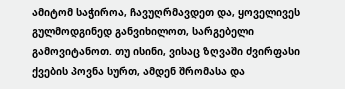ამიტომ საჭიროა, ჩავუღრმავდეთ და, ყოველივეს გულმოდგინედ განვიხილოთ, სარგებელი გამოვიტანოთ. თუ ისინი, ვისაც ზღვაში ძვირფასი ქვების პოვნა სურთ, ამდენ შრომასა და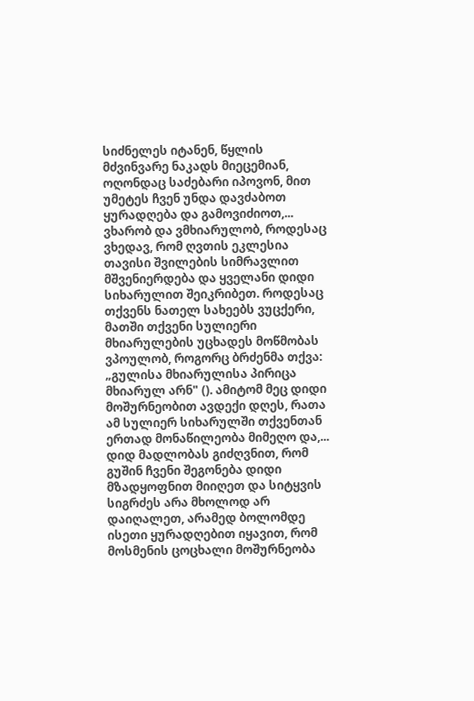სიძნელეს იტანენ, წყლის მძვინვარე ნაკადს მიეცემიან, ოღონდაც საძებარი იპოვონ, მით უმეტეს ჩვენ უნდა დავძაბოთ ყურადღება და გამოვიძიოთ,...
ვხარობ და ვმხიარულობ, როდესაც ვხედავ, რომ ღვთის ეკლესია თავისი შვილების სიმრავლით მშვენიერდება და ყველანი დიდი სიხარულით შეიკრიბეთ. როდესაც თქვენს ნათელ სახეებს ვუცქერი, მათში თქვენი სულიერი მხიარულების უცხადეს მოწმობას ვპოულობ, როგორც ბრძენმა თქვა: „გულისა მხიარულისა პირიცა მხიარულ არნ" (). ამიტომ მეც დიდი მოშურნეობით ავდექი დღეს, რათა ამ სულიერ სიხარულში თქვენთან ერთად მონაწილეობა მიმეღო და,...
დიდ მადლობას გიძღვნით, რომ გუშინ ჩვენი შეგონება დიდი მზადყოფნით მიიღეთ და სიტყვის სიგრძეს არა მხოლოდ არ დაიღალეთ, არამედ ბოლომდე ისეთი ყურადღებით იყავით, რომ მოსმენის ცოცხალი მოშურნეობა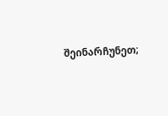შეინარჩუნეთ;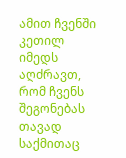ამით ჩვენში კეთილ იმედს აღძრავთ, რომ ჩვენს შეგონებას თავად საქმითაც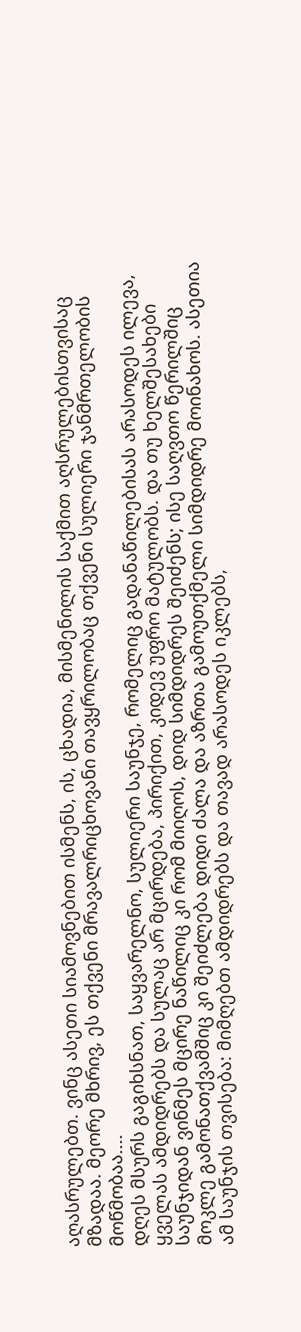აღასრულებთ. ვინც ასეთი სიამოვნებით ისმენს, ის, ცხადია, მისმენილის საქმით აღსრულებისთვისაც მზადაა. მეორე მხრივ, ეს თქვენი მრავალრიცხოვანი თავყრილობაც თქვენი სულიერი ჯანმრთელობის მოწმობაა....
დღეს მსურს გაგიხსნათ, საყვარელნო, სულიერი საუნჯე, რომელიც გადანაწილებისას არასოდეს ილევა, ყველას ამდიდრებს და სულაც არ მცირდება, პირიქით, კიდევ უფრო მატულობს. და თუ ხელშესახები საუნჯიდან ვინმეს მცირე ნაწილიც კი რომ მიიღოს, დიდ სიმდიდრეს შეიძენს; ისე საღვთო წერილშიც მოკლე გამონათქვამშიც კი შეიძლება დიდი ძალა და აზრთა გამოუთქმელი სიმდიდრე მოინახოს. ასეთია ამ საუნჯის თვისება: მიმღებთ ამდიდრებს და თავად არასოდეს იკლებს,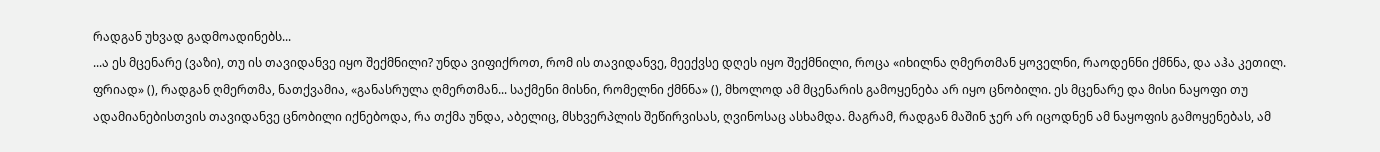რადგან უხვად გადმოადინებს...
...ა ეს მცენარე (ვაზი), თუ ის თავიდანვე იყო შექმნილი? უნდა ვიფიქროთ, რომ ის თავიდანვე, მეექვსე დღეს იყო შექმნილი, როცა «იხილნა ღმერთმან ყოველნი, რაოდენნი ქმნნა, და აჰა კეთილ. ფრიად» (), რადგან ღმერთმა, ნათქვამია, «განასრულა ღმერთმან... საქმენი მისნი, რომელნი ქმნნა» (), მხოლოდ ამ მცენარის გამოყენება არ იყო ცნობილი. ეს მცენარე და მისი ნაყოფი თუ ადამიანებისთვის თავიდანვე ცნობილი იქნებოდა, რა თქმა უნდა, აბელიც, მსხვერპლის შეწირვისას, ღვინოსაც ასხამდა. მაგრამ, რადგან მაშინ ჯერ არ იცოდნენ ამ ნაყოფის გამოყენებას, ამ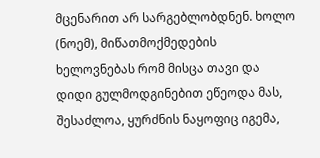მცენარით არ სარგებლობდნენ. ხოლო (ნოემ), მიწათმოქმედების ხელოვნებას რომ მისცა თავი და დიდი გულმოდგინებით ეწეოდა მას, შესაძლოა, ყურძნის ნაყოფიც იგემა,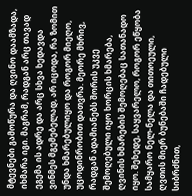მტევნები გამოწურა და ღვინო დაამზადა, იხმარა იგი. მაგრამ, რადგან არც თავად ეგემა ის ადრე და არც სხვა ხედავდა ვინმეს მგემებელად, არ იცოდა, რა ზომით უნდა ხმარებულიყო და როგორ მიეღო, უცოდინრობით დათვრა. მეორე მხრივ, რადგან ადამიანებს შორის უკვე შემოღებული იყო ხორცის ხმარება, ღვინის ხმარების შემოღებაც სათანადო იყო. შეხედე, საყვარელო, როგორ ეწყობა სამყარო ნელ-ნელა და თითოეული, ღვთის მიერ ბუნებაში ჩადებული სიბრძნით,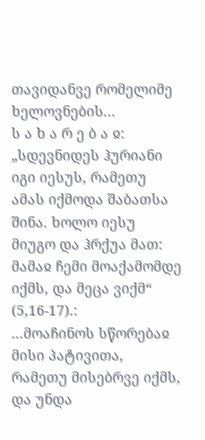თავიდანვე რომელიმე ხელოვნების...
ს ა ხ ა რ ე ბ ა ჲ: „სდევნიდეს ჰურიანი იგი იესუს, რამეთუ ამას იქმოდა შაბათსა შინა. ხოლო იესუ მიუგო და ჰრქუა მათ: მამაჲ ჩემი მოაქამომდე იქმს, და მეცა ვიქმ“ (5,16-17).:
...მოაჩინოს სწორებაჲ მისი პატივითა, რამეთუ მისებრვე იქმს, და უნდა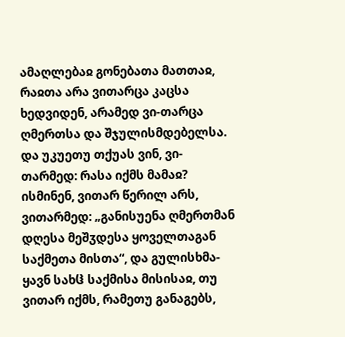ამაღლებაჲ გონებათა მათთაჲ, რაჲთა არა ვითარცა კაცსა ხედვიდენ, არამედ ვი-თარცა ღმერთსა და შჯულისმდებელსა. და უკუეთუ თქუას ვინ, ვი-თარმედ: რასა იქმს მამაჲ? ისმინენ, ვითარ წერილ არს, ვითარმედ: „განისუენა ღმერთმან დღესა მეშჳდესა ყოველთაგან საქმეთა მისთა“, და გულისხმა-ყავნ სახჱ საქმისა მისისაჲ, თუ ვითარ იქმს, რამეთუ განაგებს,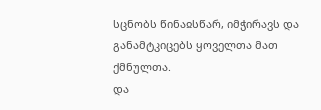სცნობს წინაჲსწარ, იმჭირავს და განამტკიცებს ყოველთა მათ ქმნულთა.
და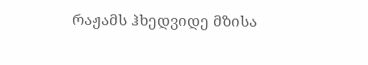რაჟამს ჰხედვიდე მზისა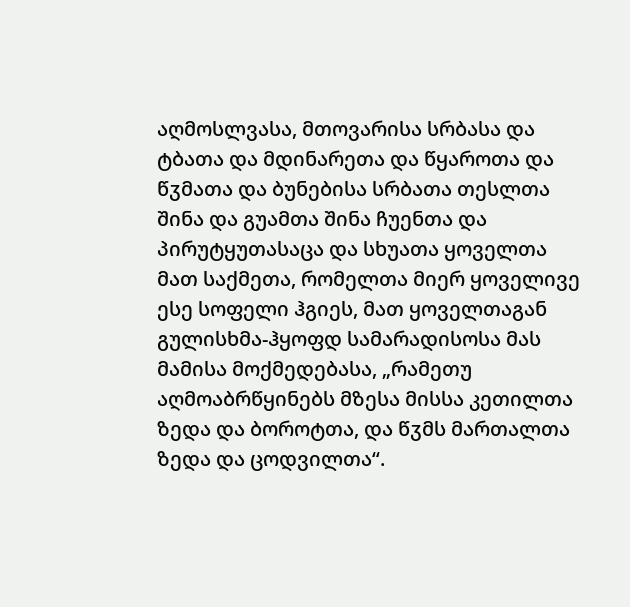აღმოსლვასა, მთოვარისა სრბასა და ტბათა და მდინარეთა და წყაროთა და წჳმათა და ბუნებისა სრბათა თესლთა შინა და გუამთა შინა ჩუენთა და პირუტყუთასაცა და სხუათა ყოველთა მათ საქმეთა, რომელთა მიერ ყოველივე ესე სოფელი ჰგიეს, მათ ყოველთაგან გულისხმა-ჰყოფდ სამარადისოსა მას მამისა მოქმედებასა, „რამეთუ აღმოაბრწყინებს მზესა მისსა კეთილთა ზედა და ბოროტთა, და წჳმს მართალთა ზედა და ცოდვილთა“.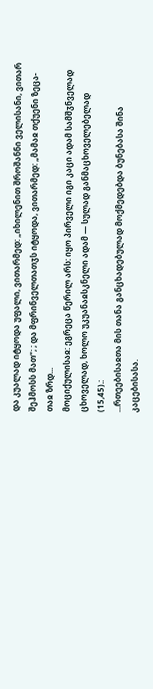და კუალად იტყოდა უფალი, ვითარმედ: „იხილენით შროშანნი ველისანი, ვითარ შეჰმოსს მათ“; ; და მფრინველთათჳს იტყოდა, ვითარმედ: „მამაჲ თქუენი ზეცა-თაჲ ზრდ...
მოციქულისაჲ: ეგრეცა წერილ არს: იყო პირველი იგი კაცი ადამ სამშჳნველად ცხოველად, ხოლო უკუანაჲსკნელი ადამ — სულად განმაცხოველებელად (15,45).:
...რთეებისაჲთა მის თანა განცხადებულად მოქმედებდა ბუნებასა შინა კაცებისასა.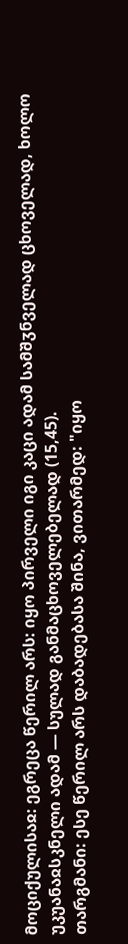მოციქულისაჲ: ეგრეცა წერილ არს: იყო პირველი იგი კაცი ადამ სამშჳნველად ცხოველად, ხოლო უკუანაჲსკნელი ადამ — სულად განმაცხოველებელად (15,45).
თარგმანი: ესე წერილ არს დაბადებასა შინა, ვითარმედ: "იყო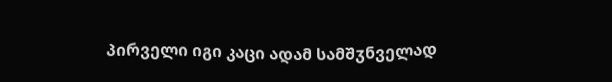პირველი იგი კაცი ადამ სამშჳნველად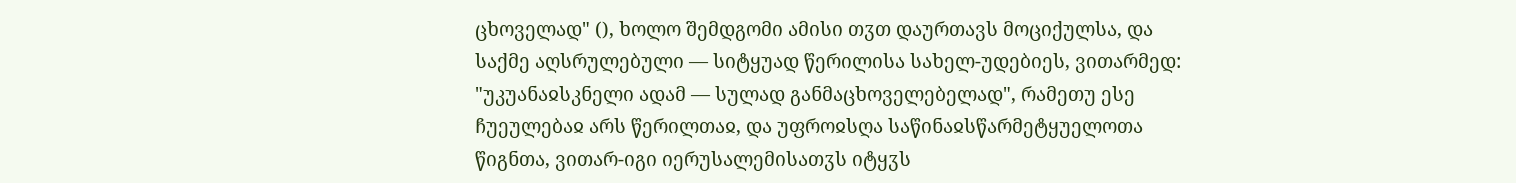ცხოველად" (), ხოლო შემდგომი ამისი თჳთ დაურთავს მოციქულსა, და საქმე აღსრულებული — სიტყუად წერილისა სახელ-უდებიეს, ვითარმედ: "უკუანაჲსკნელი ადამ — სულად განმაცხოველებელად", რამეთუ ესე ჩუეულებაჲ არს წერილთაჲ, და უფროჲსღა საწინაჲსწარმეტყუელოთა წიგნთა, ვითარ-იგი იერუსალემისათჳს იტყჳს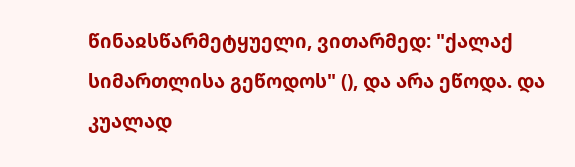წინაჲსწარმეტყუელი, ვითარმედ: "ქალაქ სიმართლისა გეწოდოს" (), და არა ეწოდა. და კუალად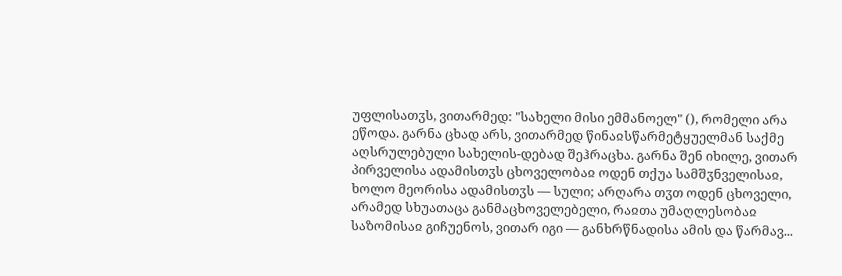უფლისათჳს, ვითარმედ: "სახელი მისი ემმანოელ" (), რომელი არა ეწოდა. გარნა ცხად არს, ვითარმედ წინაჲსწარმეტყუელმან საქმე აღსრულებული სახელის-დებად შეჰრაცხა. გარნა შენ იხილე, ვითარ პირველისა ადამისთჳს ცხოველობაჲ ოდენ თქუა სამშჳნველისაჲ, ხოლო მეორისა ადამისთჳს — სული; არღარა თჳთ ოდენ ცხოველი, არამედ სხუათაცა განმაცხოველებელი, რაჲთა უმაღლესობაჲ საზომისაჲ გიჩუენოს, ვითარ იგი — განხრწნადისა ამის და წარმავ...